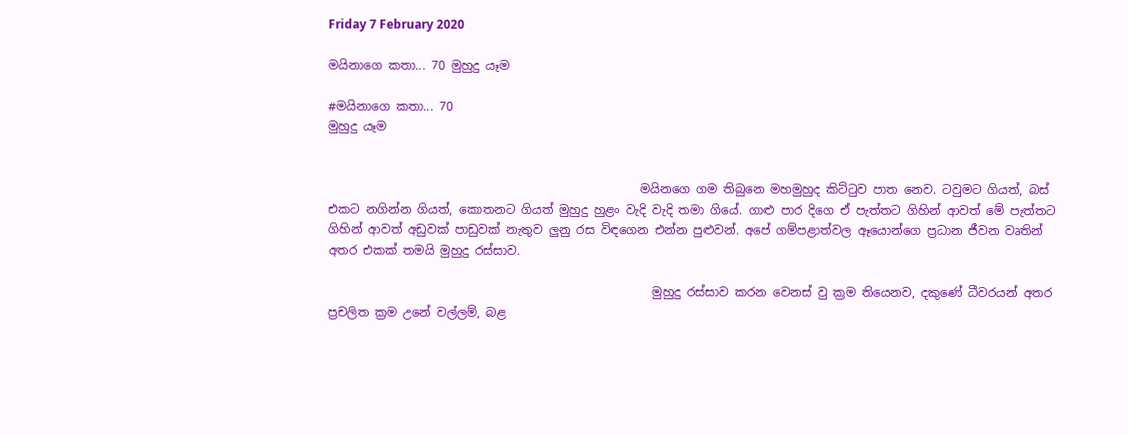Friday 7 February 2020

මයිනාගෙ කතා... 70 මුහුදු යෑම

#මයිනාගෙ කතා... 70
මුහුදු යෑම


                                                    මයිනගෙ ගම තිබුනෙ මහමුහුද කිට්ටුව පාත නෙව. ටවුමට ගියත්, බස් එකට නගින්න ගියත්, කොතනට ගියත් මුහුදු හුළං වැදි වැදි තමා ගියේ. ගාළු පාර දිගෙ ඒ පැත්තට ගිහින් ආවත් මේ පැත්තට ගිහින් ආවත් අඩුවක් පාඩුවක් නැතුව ලුනු රස විඳගෙන එන්න පුළුවන්. අපේ ගම්පළාත්වල ඈයොන්ගෙ ප්‍රධාන ජීවන වෘතින් අතර එකක් තමයි මුහුදු රස්සාව.

                                                      මුහුදු රස්සාව කරන වෙනස් වු ක්‍රම තියෙනව, දකුණේ ධීවරයන් අතර ප්‍රචලිත ක්‍රම උනේ වල්ලම්, බළ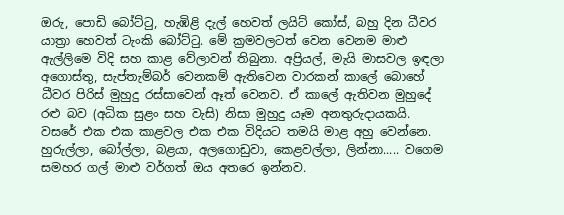ඔරු, පොඩි බෝට්ටු, හැඹිළි දැල් හෙවත් ලයිට් කෝස්, බහු දින ධීවර යාත්‍රා හෙවත් ටැංකි බෝට්ටු. මේ ක්‍රමවලටත් වෙන වෙනම මාළු ඇල්ලිමෙ විදි සහ කාළ වේලාවන් තිබුනා. අප්‍රියල්, මැයි මාසවල ඉඳලා අගොස්තු, සැප්තැම්බර් වෙනකම් ඇතිවෙන වාරකන් කාලේ බොහේ ධීවර පිරිස් මුහුදු රස්සාවෙන් ඈත් වෙනව. ඒ කාලේ ඇතිවන මුහුදේ රළු බව (අධික සුළං සහ වැසි) නිසා මුහුදු යෑම අනතුරුදායකයි. වසරේ එක එක කාළවල එක එක විදියට තමයි මාළ අහු වෙන්නෙ. හුරුල්ලා, බෝල්ලා, බළයා, අලගොඩුවා, කෙළවල්ලා, ලින්නා..... වගෙම සමහර ගල් මාළු වර්ගත් ඔය අතරෙ ඉන්නව.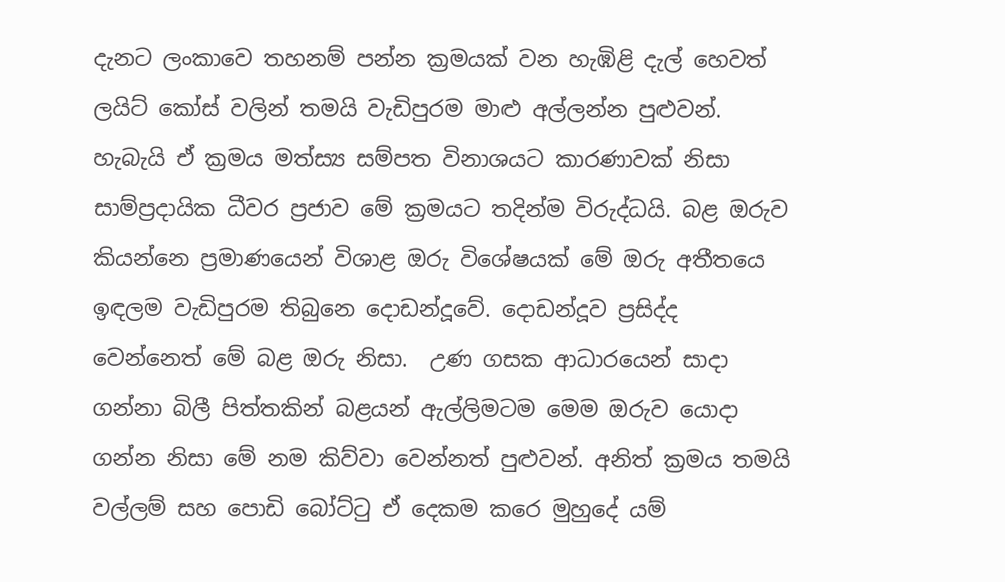දැනට ලංකාවෙ තහනම් පන්න ක්‍රමයක් වන හැඹිළි දැල් හෙවත් ලයිට් කෝස් වලින් තමයි වැඩිපුරම මාළු අල්ලන්න පුළුවන්. හැබැයි ඒ ක්‍රමය මත්ස්‍ය සම්පත විනාශයට කාරණාවක් නිසා සාම්ප්‍රදායික ධීවර ප්‍රජාව මේ ක්‍රමයට තදින්ම විරුද්ධයි. බළ ඔරුව කියන්නෙ ප්‍රමාණයෙන් විශාළ ඔරු විශේෂයක් මේ ඔරු අතීතයෙ ඉඳලම වැඩිපුරම තිබුනෙ දොඩන්දූවේ. දොඩන්දූව ප්‍රසිද්ද වෙන්නෙත් මේ බළ ඔරු නිසා.  උණ ගසක ආධාරයෙන් සාදා ගන්නා බිලී පිත්තකින් බළයන් ඇල්ලිමටම මෙම ඔරුව යොදා ගන්න නිසා මේ නම කිව්වා වෙන්නත් පුළුවන්. අනිත් ක්‍රමය තමයි වල්ලම් සහ පොඩි බෝට්ටු ඒ දෙකම කරෙ මුහුදේ යම්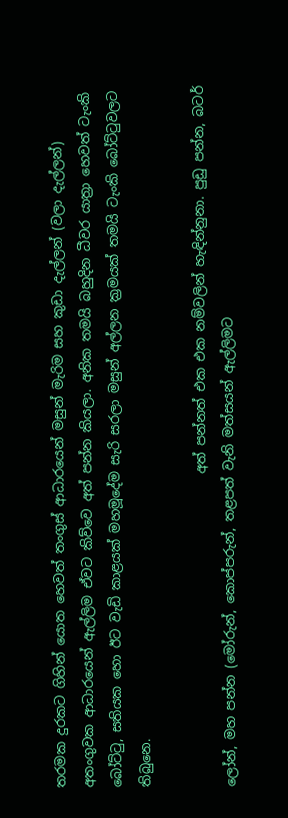තරමක දුරකට ගිහින් යොත හෙවත් තංගුස් ආධාරයෙන් මසුන් මැරිම සහ කුඩා දැල්ලන් (වලා දැල්ලන්) අතංගුවක ආධාරයෙන් ඇල්ලිම ඒවට කිව්වෙ අත් පන්න කියලා. අනික තමයි බහුදින ධීවර යාත්‍රා හෙවත් ටැංකි බෝට්ටු, සතියක හො ඊට වැඩි කාළයක් මහමූදේම සැරි සරලා මසුන් අල්ලන ක්‍රමයක් තමයි ටැංකි බෝට්ටුවලට තිබුනෙ.

                                                අත් පන්නත් එක එක නම්වලින් හැඳින්නුනා. පුඩු පන්න, බටර් ලෝන්, මහ පන්න (මෝරුන්, කොප්පරුන්, තළපත් වැනි මත්සයන් ඇල්ලිමට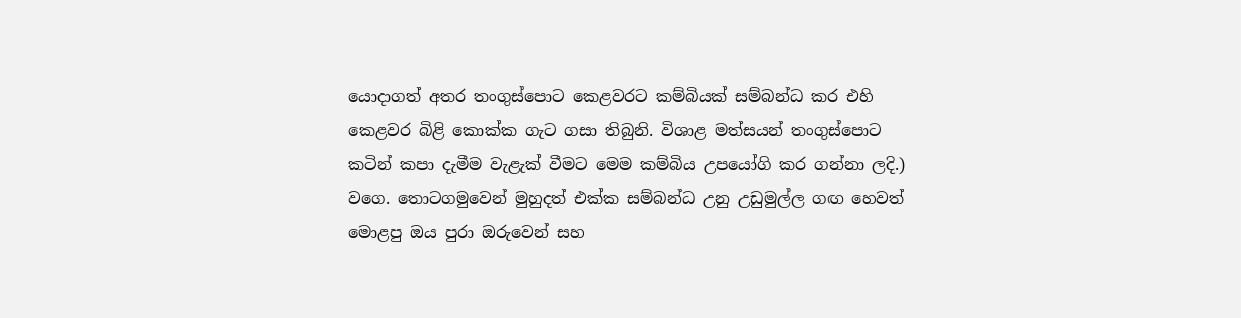යොදාගත් අතර තංගුස්පොට කෙළවරට කම්බියක් සම්බන්ධ කර එහි කෙළවර බිළි කොක්ක ගැට ගසා තිබුනි. විශාළ මත්සයන් තංගුස්පොට කටින් කපා දැමීම වැළැක් වීමට මෙම කම්බිය උපයෝගි කර ගන්නා ලදි.) වගෙ. තොටගමුවෙන් මුහුදත් එක්ක සම්බන්ධ උනු උඩුමුල්ල ගඟ හෙවත් මොළපු ඔය පුරා ඔරුවෙන් සහ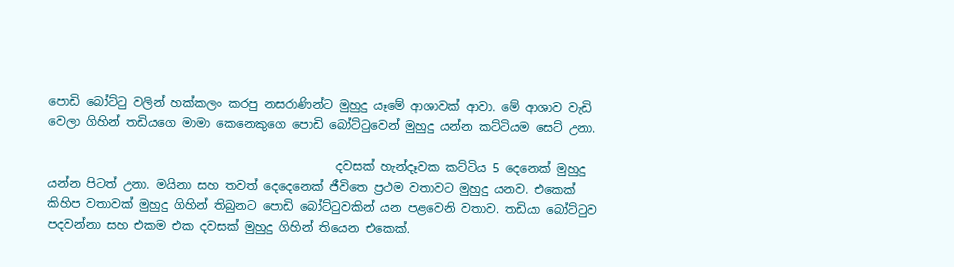පොඩි බෝට්ටු වලින් හක්කලං කරපු නසරාණින්ට මුහුදු යෑමේ ආශාවක් ආවා. මේ ආශාව වැඩි වෙලා ගිහින් තඩියගෙ මාමා කෙනෙකුගෙ පොඩි බෝට්ටුවෙන් මුහුදු යන්න කට්ටියම සෙට් උනා.

                                                දවසක් හැන්දෑවක කට්ටිය 5 දෙනෙක් මුහුදු යන්න පිටත් උනා. මයිනා සහ තවත් දෙදෙනෙක් ජීවිතෙ ප්‍රථම වතාවට මුහුදු යනව. එකෙක් කිහිප වතාවක් මුහුදු ගිහින් තිබුනට පොඩි බෝට්ටුවකින් යන පළවෙනි වතාව. තඩියා බෝට්ටුව පදවන්නා සහ එකම එක දවසක් මුහුදු ගිහින් තියෙන එකෙක්.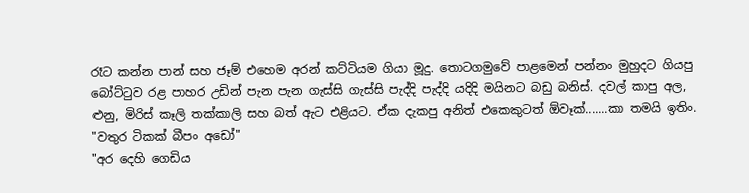රෑට කන්න පාන් සහ ජෑම් එහෙම අරන් කට්ටියම ගියා මූදු. තොටගමුවේ පාළමෙන් පන්නං මුහුදට ගියපු බෝට්ටුව රළ පාහර උඩින් පැන පැන ගැස්සි ගැස්සි පැද්දි පැද්දි යදිදි මයිනට බඩු බනිස්. දවල් කාපු අල, ළුනු, මිරිස් කෑලි තක්කාලි සහ බත් ඇට එළියට. ඒක දැකපු අනිත් එකෙකුටත් ඕවෑක්.......කා තමයි ඉතිං.
"වතුර ටිකක් බීපං අඩෝ"
"අර දෙහි ගෙඩිය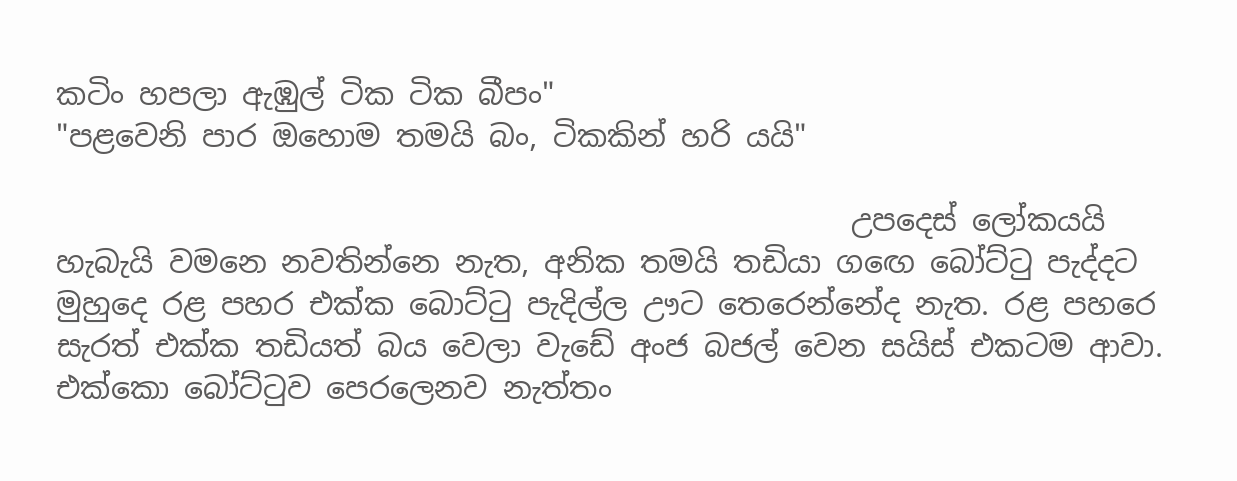කටිං හපලා ඇඹුල් ටික ටික බීපං"
"පළවෙනි පාර ඔහොම තමයි බං, ටිකකින් හරි යයි"

                                                     උපදෙස් ලෝකයයි හැබැයි වමනෙ නවතින්නෙ නැත, අනික තමයි තඩියා ගඟෙ බෝට්ටු පැද්දට මුහුදෙ රළ පහර එක්ක බොට්ටු පැදිල්ල ඌට තෙරෙන්නේද නැත. රළ පහරෙ සැරත් එක්ක තඩියත් බය වෙලා වැඩේ අංජ බජල් වෙන සයිස් එකටම ආවා. එක්කො බෝට්ටුව පෙරලෙනව නැත්තං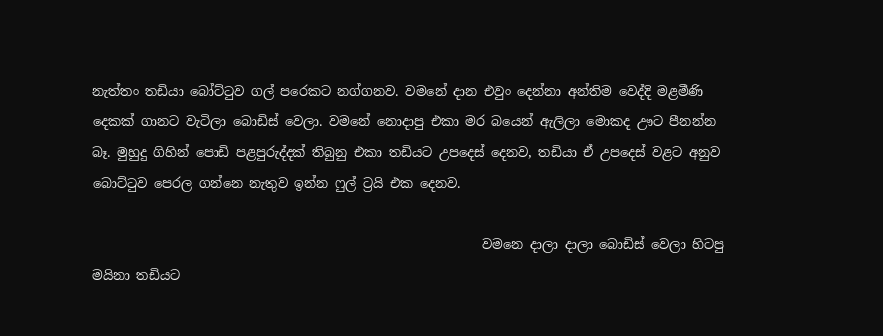නැත්තං තඩියා බෝට්ටුව ගල් පරෙකට නග්ගනව. වමනේ දාන එවුං දෙන්නා අන්තිම වෙද්දි මළමීණි දෙකක් ගානට වැටිලා බොඩිස් වෙලා. වමනේ නොදාපු එකා මර බයෙන් ඇලිලා මොකද ඌට පීනන්න බෑ. මුහුදු ගිහින් පොඩි පළපුරුද්දක් තිබුනු එකා තඩියට උපදෙස් දෙනව, තඩියා ඒ උපදෙස් වළට අනුව බොට්ටුව පෙරල ගන්නෙ නැතුව ඉන්න ෆුල් ට්‍රයි එක දෙනව.

                                                            වමනෙ දාලා දාලා බොඩිස් වෙලා හිටපු මයිනා තඩියට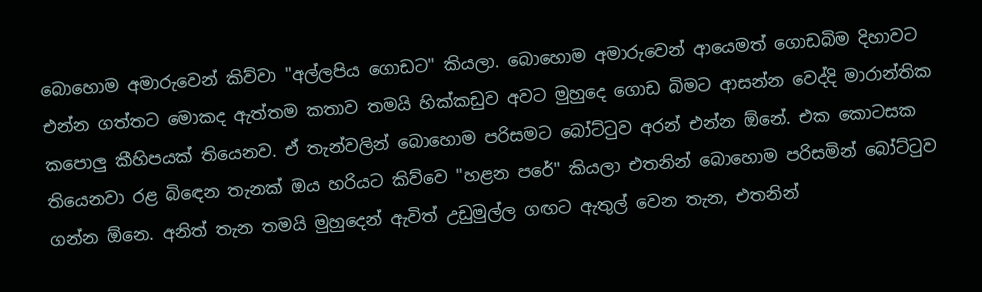බොහොම අමාරුවෙන් කිව්වා "අල්ලපිය ගොඩට" කියලා. බොහොම අමාරුවෙන් ආයෙමත් ගොඩබිම දිහාවට එන්න ගත්තට මොකද ඇත්තම කතාව තමයි හික්කඩුව අවට මුහුදෙ ගොඩ බිමට ආසන්න වෙද්දි මාරාන්තික කපොලු කීහිපයක් තියෙනව. ඒ තැන්වලින් බොහොම පරිසමට බෝට්ටුව අරන් එන්න ඕනේ. එක කොටසක තියෙනවා රළ බිඳෙන තැනක් ඔය හරියට කිව්වෙ "හළන පරේ" කියලා එතනින් බොහොම පරිසමින් බෝට්ටුව ගන්න ඕනෙ. අනිත් තැන තමයි මුහුදෙන් ඇවිත් උඩුමුල්ල ගඟට ඇතුල් වෙන තැන, එතනින්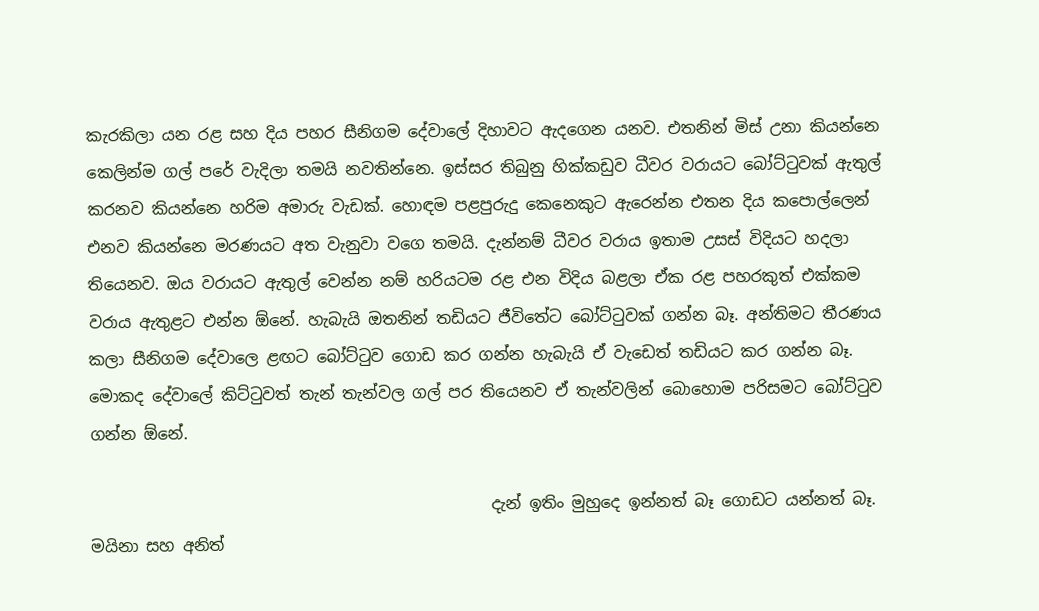කැරකිලා යන රළ සහ දිය පහර සීනිගම දේවාලේ දිහාවට ඇදගෙන යනව. එතනින් මිස් උනා කියන්නෙ කෙලින්ම ගල් පරේ වැදිලා තමයි නවතින්නෙ. ඉස්සර තිබුනු හික්කඩුව ධීවර වරායට බෝට්ටුවක් ඇතුල් කරනව කියන්නෙ හරිම අමාරු වැඩක්. හොඳම පළපුරුදු කෙනෙකුට ඇරෙන්න එතන දිය කපොල්ලෙන් එනව කියන්නෙ මරණයට අත වැනුවා වගෙ තමයි. දැන්නම් ධීවර වරාය ඉතාම උසස් විදියට හදලා තියෙනව. ඔය වරායට ඇතුල් වෙන්න නම් හරියටම රළ එන විදිය බළලා ඒක රළ පහරකුත් එක්කම වරාය ඇතුළට එන්න ඕනේ. හැබැයි ඔතනින් තඩියට ජීවිතේට බෝට්ටුවක් ගන්න බෑ. අන්තිමට තීරණය කලා සීනිගම දේවාලෙ ළඟට බෝට්ටුව ගොඩ කර ගන්න හැබැයි ඒ වැඩෙත් තඩියට කර ගන්න බෑ. මොකද දේවාලේ කිට්ටුවත් තැන් තැන්වල ගල් පර තියෙනව ඒ තැන්වලින් බොහොම පරිසමට බෝට්ටුව ගන්න ඕනේ.

                                                  දැන් ඉතිං මුහුදෙ ඉන්නත් බෑ ගොඩට යන්නත් බෑ. මයිනා සහ අනිත්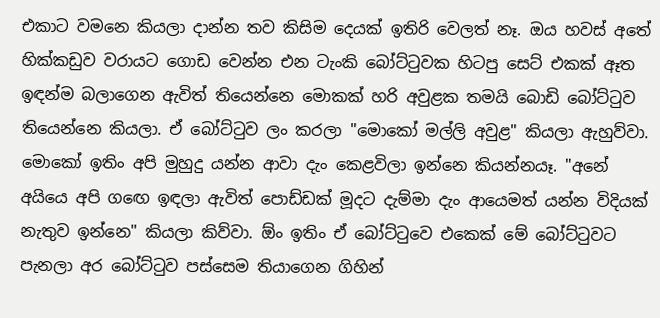එකාට වමනෙ කියලා දාන්න තව කිසිම දෙයක් ඉතිරි වෙලත් නෑ. ඔය හවස් අතේ හික්කඩුව වරායට ගොඩ වෙන්න එන ටැංකි බෝට්ටුවක හිටපු සෙට් එකක් ඈත ඉඳන්ම බලාගෙන ඇවිත් තියෙන්නෙ මොකක් හරි අවුළක තමයි බොඩි බෝට්ටුව තියෙන්නෙ කියලා. ඒ බෝට්ටුව ලං කරලා "මොකෝ මල්ලි අවුළ" කියලා ඇහුව්වා. මොකෝ ඉතිං අපි මුහුදු යන්න ආවා දැං කෙළවිලා ඉන්නෙ කියන්නයෑ. "අනේ අයියෙ අපි ගඟෙ ඉඳලා ඇවිත් පොඩ්ඩක් මූදට දැම්මා දැං ආයෙමත් යන්න විදියක් නැතුව ඉන්නෙ" කියලා කිව්වා. ඕං ඉතිං ඒ බෝට්ටුවෙ එකෙක් මේ බෝට්ටුවට පැනලා අර බෝට්ටුව පස්සෙම තියාගෙන ගිහින්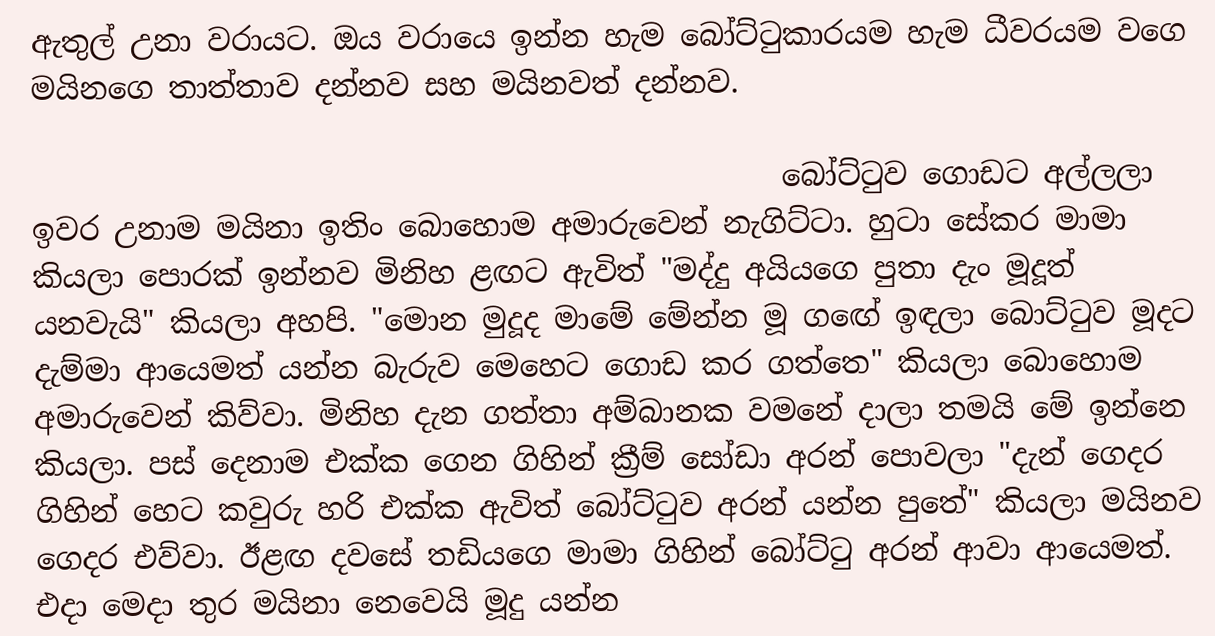ඇතුල් උනා වරායට. ඔය වරායෙ ඉන්න හැම බෝට්ටුකාරයම හැම ධීවරයම වගෙ මයිනගෙ තාත්තාව දන්නව සහ මයිනවත් දන්නව.

                                                  බෝට්ටුව ගොඩට අල්ලලා ඉවර උනාම මයිනා ඉතිං බොහොම අමාරුවෙන් නැගිට්ටා. හුටා සේකර මාමා කියලා පොරක් ඉන්නව මිනිහ ළඟට ඇවිත් "මද්දු අයියගෙ පුතා දැං මූදූත් යනවැයි" කියලා අහපි. "මොන මුදූද මාමේ මේන්න මූ ගඟේ ඉඳලා බොට්ටුව මූදට දැම්මා ආයෙමත් යන්න බැරුව මෙහෙට ගොඩ කර ගත්තෙ" කියලා බොහොම අමාරුවෙන් කිව්වා. මිනිහ දැන ගත්තා අම්බානක වමනේ දාලා තමයි මේ ඉන්නෙ කියලා. පස් දෙනාම එක්ක ගෙන ගිහින් ක්‍රීම් සෝඩා අරන් පොවලා "දැන් ගෙදර ගිහින් හෙට කවුරු හරි එක්ක ඇවිත් බෝට්ටුව අරන් යන්න පුතේ" කියලා මයිනව ගෙදර එව්වා. ඊළඟ දවසේ තඩියගෙ මාමා ගිහින් බෝට්ටු අරන් ආවා ආයෙමත්. එදා මෙදා තුර මයිනා නෙවෙයි මූදු යන්න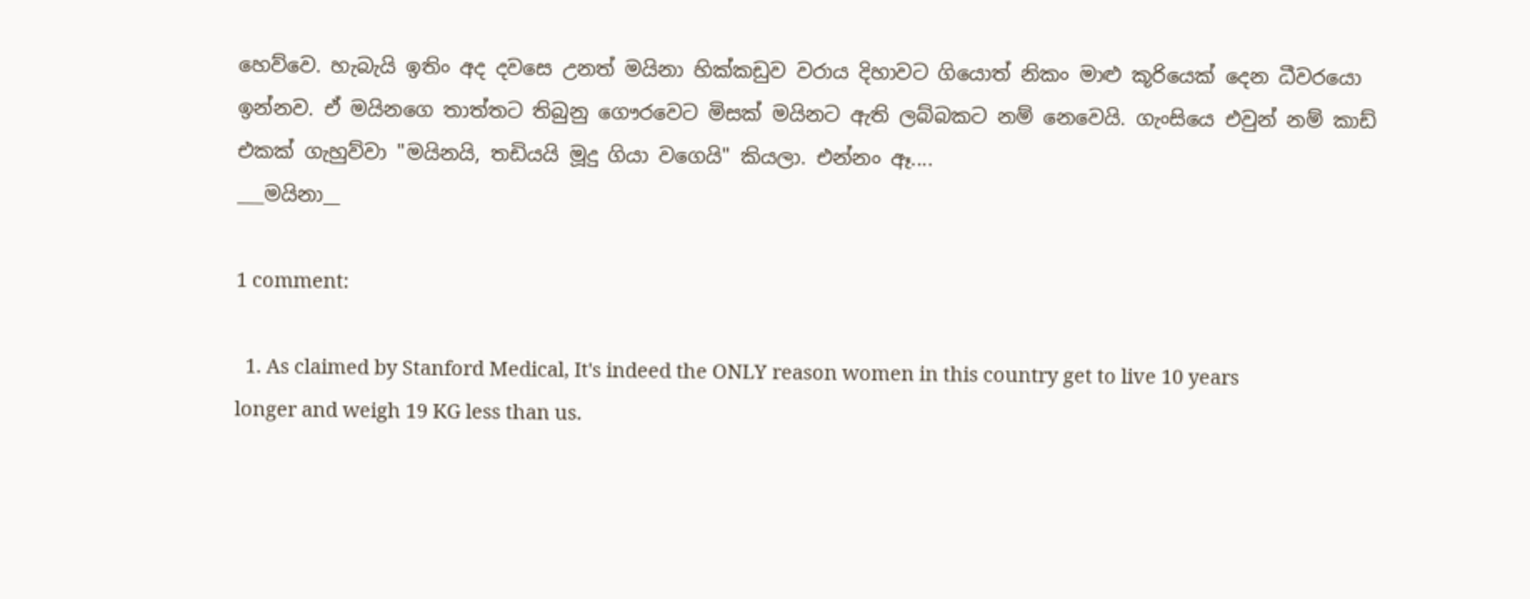හෙව්වෙ. හැබැයි ඉතිං අද දවසෙ උනත් මයිනා හික්කඩුව වරාය දිහාවට ගියොත් නිකං මාළු කූරියෙක් දෙන ධීවරයො ඉන්නව. ඒ මයිනගෙ තාත්තට තිබුනු ගෞරවෙට මිසක් මයිනට ඇති ලබ්බකට නම් නෙවෙයි. ගැංසියෙ එවුන් නම් කාඩ් එකක් ගැහුව්වා "මයිනයි, තඩියයි මූදු ගියා වගෙයි" කියලා. එන්නං ඈ....
___මයිනා__

1 comment:

  1. As claimed by Stanford Medical, It's indeed the ONLY reason women in this country get to live 10 years longer and weigh 19 KG less than us.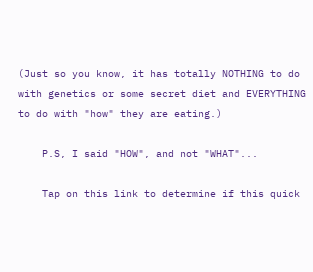(Just so you know, it has totally NOTHING to do with genetics or some secret diet and EVERYTHING to do with "how" they are eating.)

    P.S, I said "HOW", and not "WHAT"...

    Tap on this link to determine if this quick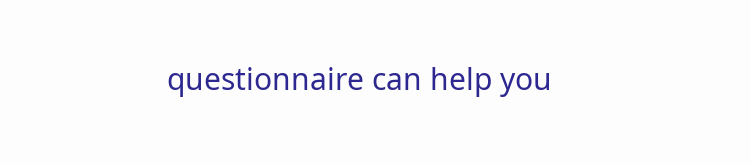questionnaire can help you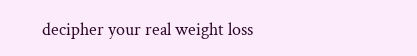decipher your real weight loss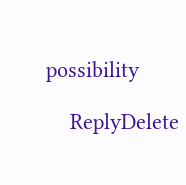possibility

    ReplyDelete